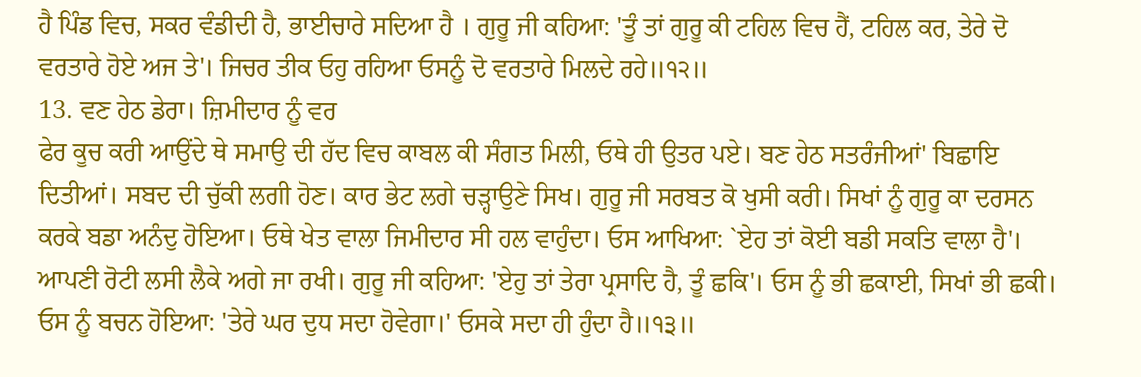ਹੈ ਪਿੰਡ ਵਿਚ, ਸਕਰ ਵੰਡੀਦੀ ਹੈ, ਭਾਈਚਾਰੇ ਸਦਿਆ ਹੈ । ਗੁਰੂ ਜੀ ਕਹਿਆ: 'ਤੂੰ ਤਾਂ ਗੁਰੂ ਕੀ ਟਹਿਲ ਵਿਚ ਹੈਂ, ਟਹਿਲ ਕਰ, ਤੇਰੇ ਦੋ ਵਰਤਾਰੇ ਹੋਏ ਅਜ ਤੇ'। ਜਿਚਰ ਤੀਕ ਓਹੁ ਰਹਿਆ ਓਸਨੂੰ ਦੋ ਵਰਤਾਰੇ ਮਿਲਦੇ ਰਹੇ॥੧੨॥
13. ਵਣ ਹੇਠ ਡੇਰਾ। ਜ਼ਿਮੀਦਾਰ ਨੂੰ ਵਰ
ਫੇਰ ਕੂਚ ਕਰੀ ਆਉਂਦੇ ਥੇ ਸਮਾਉ ਦੀ ਹੱਦ ਵਿਚ ਕਾਬਲ ਕੀ ਸੰਗਤ ਮਿਲੀ, ਓਥੇ ਹੀ ਉਤਰ ਪਏ। ਬਣ ਹੇਠ ਸਤਰੰਜੀਆਂ' ਬਿਛਾਇ ਦਿਤੀਆਂ। ਸਬਦ ਦੀ ਚੁੱਕੀ ਲਗੀ ਹੋਣ। ਕਾਰ ਭੇਟ ਲਗੇ ਚੜ੍ਹਾਉਣੇ ਸਿਖ। ਗੁਰੂ ਜੀ ਸਰਬਤ ਕੋ ਖੁਸੀ ਕਰੀ। ਸਿਖਾਂ ਨੂੰ ਗੁਰੂ ਕਾ ਦਰਸਨ ਕਰਕੇ ਬਡਾ ਅਨੰਦੁ ਹੋਇਆ। ਓਥੇ ਖੇਤ ਵਾਲਾ ਜਿਮੀਦਾਰ ਸੀ ਹਲ ਵਾਹੁੰਦਾ। ਓਸ ਆਖਿਆ: `ਏਹ ਤਾਂ ਕੋਈ ਬਡੀ ਸਕਤਿ ਵਾਲਾ ਹੈ'। ਆਪਣੀ ਰੋਟੀ ਲਸੀ ਲੈਕੇ ਅਗੇ ਜਾ ਰਖੀ। ਗੁਰੂ ਜੀ ਕਹਿਆ: 'ਏਹੁ ਤਾਂ ਤੇਰਾ ਪ੍ਰਸਾਦਿ ਹੈ, ਤੂੰ ਛਕਿ'। ਓਸ ਨੂੰ ਭੀ ਛਕਾਈ, ਸਿਖਾਂ ਭੀ ਛਕੀ। ਓਸ ਨੂੰ ਬਚਨ ਹੋਇਆ: 'ਤੇਰੇ ਘਰ ਦੁਧ ਸਦਾ ਹੋਵੇਗਾ।' ਓਸਕੇ ਸਦਾ ਹੀ ਹੁੰਦਾ ਹੈ॥੧੩॥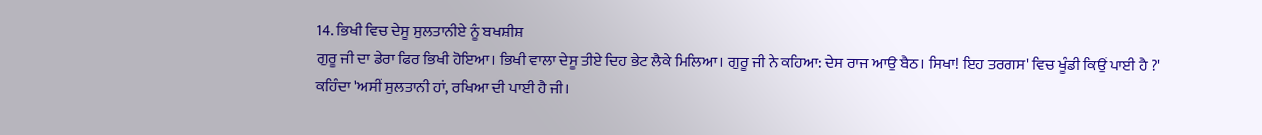14. ਭਿਖੀ ਵਿਚ ਦੇਸੂ ਸੁਲਤਾਨੀਏ ਨੂੰ ਬਖਸ਼ੀਸ਼
ਗੁਰੂ ਜੀ ਦਾ ਡੇਰਾ ਫਿਰ ਭਿਖੀ ਹੋਇਆ। ਭਿਖੀ ਵਾਲਾ ਦੇਸੂ ਤੀਏ ਦਿਹ ਭੇਟ ਲੈਕੇ ਮਿਲਿਆ। ਗੁਰੂ ਜੀ ਨੇ ਕਹਿਆ: ਦੇਸ ਰਾਜ ਆਉ ਬੈਠ। ਸਿਖਾ! ਇਹ ਤਰਗਸ' ਵਿਚ ਖੂੰਡੀ ਕਿਉਂ ਪਾਈ ਹੈ ?' ਕਹਿੰਦਾ 'ਅਸੀਂ ਸੁਲਤਾਨੀ ਹਾਂ, ਰਖਿਆ ਦੀ ਪਾਈ ਹੈ ਜੀ।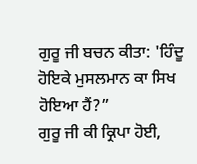ਗੁਰੂ ਜੀ ਬਚਨ ਕੀਤਾ: 'ਹਿੰਦੂ ਹੋਇਕੇ ਮੁਸਲਮਾਨ ਕਾ ਸਿਖ ਹੋਇਆ ਹੈਂ?”
ਗੁਰੂ ਜੀ ਕੀ ਕ੍ਰਿਪਾ ਹੋਈ,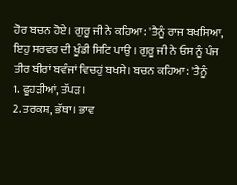ਹੋਰ ਬਚਨ ਹੋਏ। ਗੁਰੂ ਜੀ ਨੇ ਕਹਿਆ: 'ਤੈਨੂੰ ਰਾਜ ਬਖਸਿਆ, ਇਹੁ ਸਰਵਰ ਦੀ ਖੂੰਡੀ ਸਿਟਿ ਪਾਉ । ਗੁਰੂ ਜੀ ਨੇ ਓਸ ਨੂੰ ਪੰਜ ਤੀਰ ਬੀਰਾਂ ਬਵੰਜਾਂ ਵਿਚਹੁਂ ਬਖਸੇ। ਬਚਨ ਕਹਿਆ: 'ਤੈਨੂੰ
1. ਫੂਹੜੀਆਂ, ਤੱਪੜ।
2. ਤਰਕਸ਼, ਭੱਥਾ। ਭਾਵ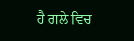ਹੈ ਗਲੇ ਵਿਚ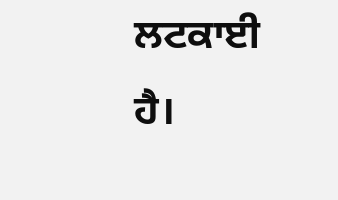ਲਟਕਾਈ ਹੈ।